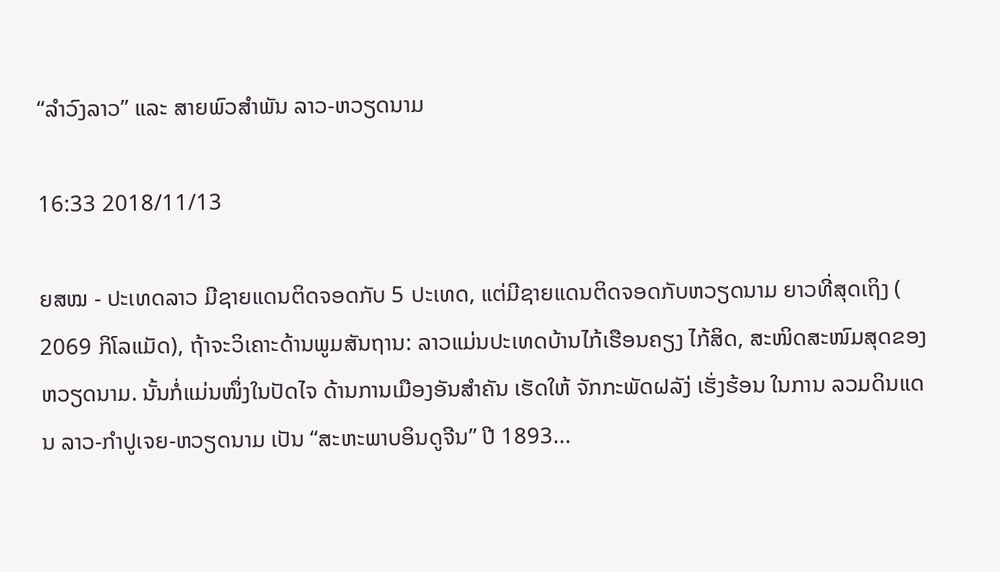“ລຳວົງລາວ” ແລະ ສາຍພົວສຳພັນ ລາວ-ຫວຽດນາມ

16:33 2018/11/13

ຍສໝ - ປະເທດລາວ ມີຊາຍແດນຕິດຈອດກັບ 5 ປະເທດ, ແຕ່ມີຊາຍແດນຕິດຈອດກັບຫວຽດນາມ ຍາວທີ່ສຸດເຖິງ ( 2069 ກິໂລແມັດ), ຖ້າຈະວິເຄາະດ້ານພູມສັນຖານ: ລາວແມ່ນປະເທດບ້ານໄກ້ເຮືອນຄຽງ ໄກ້ສິດ, ສະໜິດສະໜົມສຸດຂອງຫວຽດນາມ. ນັ້ນກໍ່ແມ່ນໜຶ່ງໃນປັດໄຈ ດ້ານການເມືອງອັນສຳຄັນ ເຮັດໃຫ້ ຈັກກະພັດຝລັງ່ ເຮັ່ງຮ້ອນ ໃນການ ລວມດິນແດນ ລາວ-ກຳປູເຈຍ-ຫວຽດນາມ ເປັນ “ສະຫະພາບອິນດູຈີນ” ປີ 1893...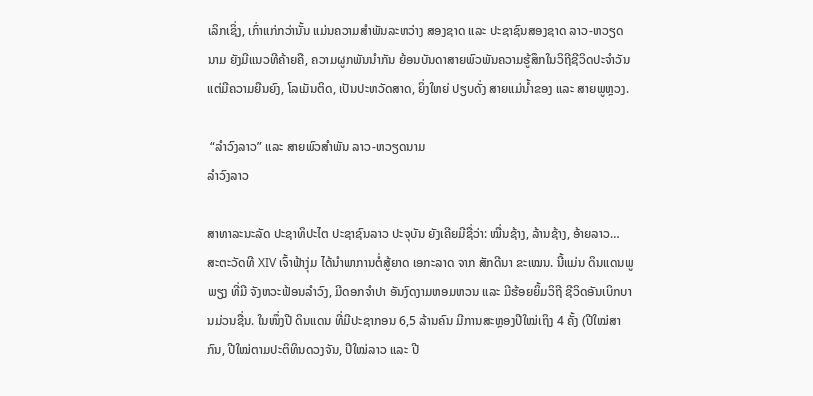ເລິກເຊິ່ງ, ເກົ່າແກ່ກວ່ານັ້ນ ແມ່ນຄວາມສຳພັນລະຫວ່າງ ສອງຊາດ ແລະ ປະຊາຊົນສອງຊາດ ລາວ-ຫວຽດນາມ ຍັງມີແນວທີຄ້າຍຄື, ຄວາມຜູກພັນນຳກັນ ຍ້ອນບັນດາສາຍພົວພັນຄວາມຮູ້ສຶກໃນວິຖີຊີວິດປະຈຳວັນ ແຕ່ມີຄວາມຍືນຍົງ, ໂລເມັນຕິດ, ເປັນປະຫວັດສາດ, ຍິ່ງໃຫຍ່ ປຽບດັ່ງ ສາຍແມ່ນ້ຳຂອງ ແລະ ສາຍພູຫຼວງ.

 “ລຳວົງລາວ” ແລະ ສາຍພົວສຳພັນ ລາວ-ຫວຽດນາມ
ລຳວົງລາວ

ສາທາລະນະລັດ ປະຊາທິປະໄຕ ປະຊາຊົນລາວ ປະຈຸບັນ ຍັງເຄີຍມີຊື່ວ່າ: ໝື່ນຊ້າງ, ລ້ານຊ້າງ, ອ້າຍລາວ… ສະຕະວັດທີ XIV ເຈົ້າຟ້າງຸ່ມ ໄດ້ນຳພາການຕໍ່ສູ້ຍາດ ເອກະລາດ ຈາກ ສັກດີນາ ຂະເໝນ. ນີ້ແມ່ນ ດິນແດນພູພຽງ ທີ່ມີ ຈັງຫວະຟ້ອນລຳວົງ, ມີດອກຈຳປາ ອັນງົດງາມຫອມຫວນ ແລະ ມີຮ້ອຍຍິ້ມວິຖີ ຊີວິດອັນເບິກບານມ່ວນຊື່ນ. ໃນໜຶ່ງປີ ດິນແດນ ທີ່ມີປະຊາກອນ 6,5 ລ້ານຄົນ ມີການສະຫຼອງປີໃໝ່ເຖິງ 4 ຄັ້ງ (ປີໃໝ່ສາກົນ, ປີໃໝ່ຕາມປະຕິທິນດວງຈັນ, ປີໃໝ່ລາວ ແລະ ປີ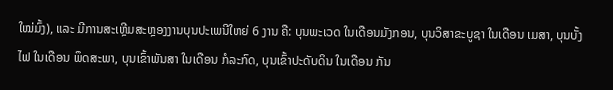ໃໝ່ມົ້ງ), ແລະ ມີການສະເຫຼີມສະຫຼອງງານບຸນປະເພນີໃຫຍ່ 6 ງານ ຄື: ບຸນພະເວດ ໃນເດືອນມັງກອນ, ບຸນວິສາຂະບູຊາ ໃນເດືອນ ເມສາ, ບຸນບັ້ງໄຟ ໃນເດືອນ ພຶດສະພາ, ບຸນເຂົ້າພັນສາ ໃນເດືອນ ກໍລະກົດ, ບຸນເຂົ້າປະດັບດິນ ໃນເດືອນ ກັນ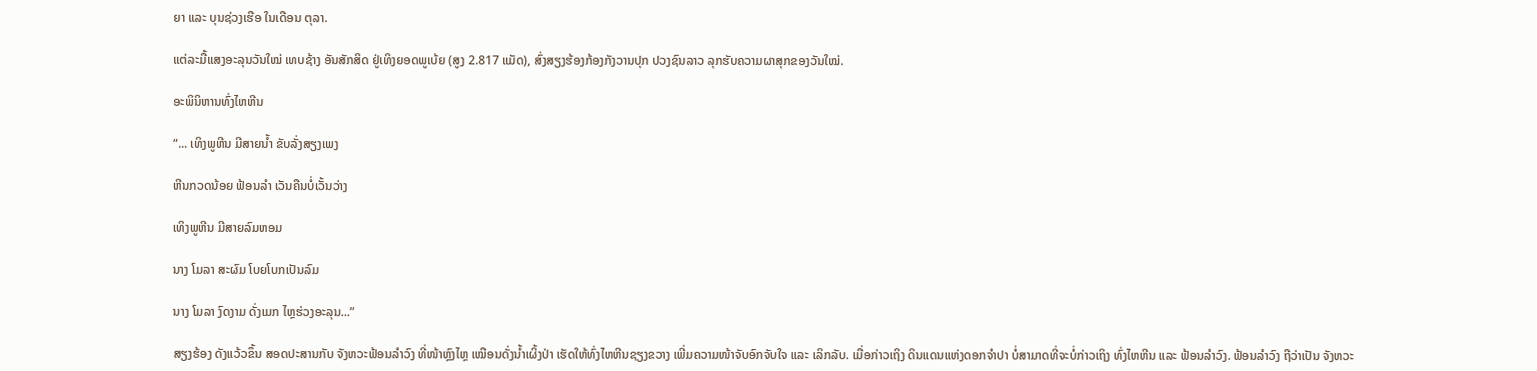ຍາ ແລະ ບຸນຊ່ວງເຮືອ ໃນເດືອນ ຕຸລາ.

ແຕ່ລະມື້ແສງອະລຸນວັນໃໝ່ ເທບຊ້າງ ອັນສັກສິດ ຢູ່ເທິງຍອດພູເບ້ຍ (ສູງ 2.817 ແມັດ), ສົ່ງສຽງຮ້ອງກ້ອງກັງວານປຸກ ປວງຊົນລາວ ລຸກຮັບຄວາມຜາສຸກຂອງວັນໃໝ່.

ອະພິນິຫານທົ່ງໄຫຫີນ

“... ເທິງພູຫີນ ມີສາຍນ້ຳ ຂັບລັ່ງສຽງເພງ

ຫີນກວດນ້ອຍ ຟ້ອນລຳ ເວັນຄືນບໍ່ເວັ້ນວ່າງ

ເທິງພູຫີນ ມີສາຍລົມຫອມ

ນາງ ໂມລາ ສະຜົມ ໂບຍໂບກເປັນລົມ

ນາງ ໂມລາ ງົດງາມ ດັ່ງເມກ ໄຫຼຮ່ວງອະລຸນ...”

ສຽງຮ້ອງ ດັງແວ້ວຂຶ້ນ ສອດປະສານກັບ ຈັງຫວະຟ້ອນລຳວົງ ທີ່ໜ້າຫຼົງໄຫຼ ເໝືອນດັ່ງນ້ຳເຜິ້ງປ່າ ເຮັດໃຫ້ທົ່ງໄຫຫີນຊຽງຂວາງ ເພີ່ມຄວາມໜ້າຈັບອົກຈັບໃຈ ແລະ ເລິກລັບ. ເມື່ອກ່າວເຖິງ ດິນແດນແຫ່ງດອກຈຳປາ ບໍ່ສາມາດທີ່ຈະບໍ່ກ່າວເຖິງ ທົ່ງໄຫຫີນ ແລະ ຟ້ອນລຳວົງ. ຟ້ອນລຳວົງ ຖືວ່າເປັນ ຈັງຫວະ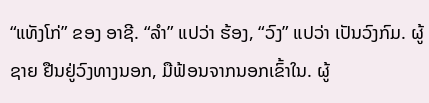“ແທັງໂກ່” ຂອງ ອາຊີ. “ລຳ” ແປວ່າ ຮ້ອງ, “ວົງ” ແປວ່າ ເປັນວົງກົມ. ຜູ້ຊາຍ ຢືນຢູ່ວົງທາງນອກ, ມືຟ້ອນຈາກນອກເຂົ້າໃນ. ຜູ້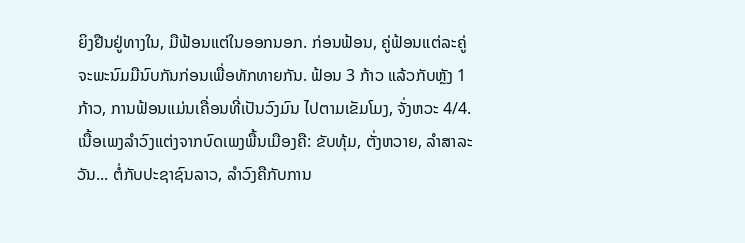ຍິງຢືນຢູ່ທາງໃນ, ມືຟ້ອນແຕ່ໃນອອກນອກ. ກ່ອນຟ້ອນ, ຄູ່ຟ້ອນແຕ່ລະຄູ່ ຈະພະນົມມືນົບກັນກ່ອນເພື່ອທັກທາຍກັນ. ຟ້ອນ 3 ກ້າວ ແລ້ວກັບຫຼັງ 1 ກ້າວ, ການຟ້ອນແມ່ນເຄື່ອນທີ່ເປັນວົງມົນ ໄປຕາມເຂັມໂມງ, ຈັ່ງຫວະ 4/4. ເນື້ອເພງລຳວົງແຕ່ງຈາກບົດເພງພື້ນເມືອງຄື: ຂັບທຸ້ມ, ຕັ່ງຫວາຍ, ລຳສາລະວັນ... ຕໍ່ກັບປະຊາຊົນລາວ, ລຳວົງຄືກັບການ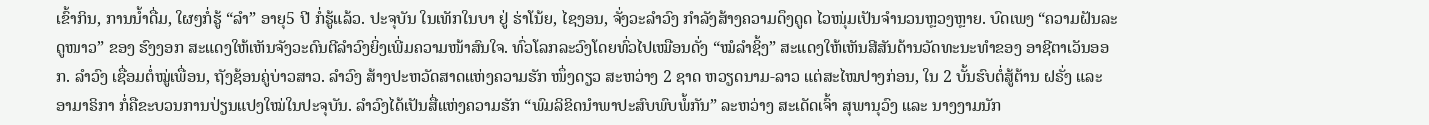ເຂົ້າກິນ, ການນ້ຳດື່ມ, ໃຜໆກໍ່ຮູ້ “ລຳ” ອາຍຸ5 ປີ ກໍ່ຮູ້ແລ້ວ. ປະຈຸບັນ ໃນເທັກໃນບາ ຢູ່ ຮ່າໂນ້ຍ, ໄຊງອນ, ຈັ່ງວະລຳວົງ ກຳລັງສ້າງຄວາມດຶງດູດ ໄວໜຸ່ມເປັນຈຳນວນຫຼວງຫຼາຍ. ບົດເພງ “ຄວາມຝັນລະດູໜາວ” ຂອງ ຮົງງອກ ສະແດງໃຫ້ເຫັນຈັງວະດົນຕີລຳວົງຍິ່ງເພີ່ມຄວາມໜ້າສົນໃຈ. ທົ່ວໂລກລະວົງໂດຍທົ່ວໄປເໝືອນດັ່ງ “ໝໍລຳຊິ້ງ” ສະແດງໃຫ້ເຫັນສີສັນດ້ານວັດທະນະທຳຂອງ ອາຊີຕາເວັນອອກ. ລຳວົງ ເຊື່ອມຕໍ່ໝູ່ເພື່ອນ, ຖັງຊ້ອນຄູ່ບ່າວສາວ. ລຳວົງ ສ້າງປະຫວັດສາດແຫ່ງຄວາມຮັກ ໜຶ່ງດຽວ ສະຫວ່າງ 2 ຊາດ ຫວຽດນາມ-ລາວ ແຕ່ສະໄໝປາງກ່ອນ, ໃນ 2 ບັ້ນຮົບຕໍ່ສູ້ຕ້ານ ຝຣັ່ງ ແລະ ອາມາຣິກາ ກໍ່ຄືຂະບວນການປ່ຽນແປງໃໝ່ໃນປະຈຸບັນ. ລຳວົງໄດ້ເປັນສື່ແຫ່ງຄວາມຮັກ “ພົມລິຂິດນຳພາປະສົບພົບພໍ້ກັນ” ລະຫວ່າງ ສະເດັດເຈົ້າ ສຸພານຸວົງ ແລະ ນາງງາມນັກ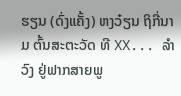ຮຽນ (ດົ່ງແຄັ້ງ) ຫງວ໋ຽນ ຖິກີ່ນາມ ຕົ້ນສະຕະວັດ ທີ XX... ລຳວົງ ຢູ່ຟາກສາຍພູ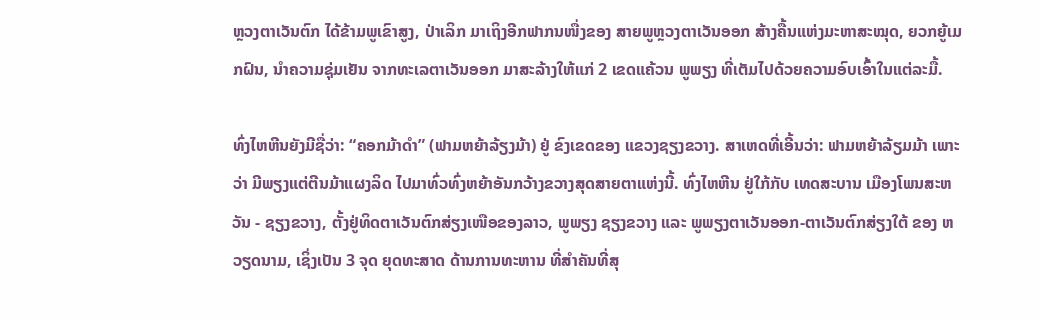ຫຼວງຕາເວັນຕົກ ໄດ້ຂ້າມພູເຂົາສູງ, ປ່າເລິກ ມາເຖິງອີກຟາກນໜື່ງຂອງ ສາຍພູຫຼວງຕາເວັນອອກ ສ້າງຄື້ນແຫ່ງມະຫາສະໝຸດ, ຍວກຍູ້ເມກຝົນ, ນຳຄວາມຊຸ່ມເຢັນ ຈາກທະເລຕາເວັນອອກ ມາສະລ້າງໃຫ້ແກ່ 2 ເຂດແຄ້ວນ ພູພຽງ ທີ່ເຕັມໄປດ້ວຍຄວາມອົບເອົ້າໃນແຕ່ລະມື້.

ທົ່ງໄຫຫີນຍັງມີຊື່ວ່າ: “ຄອກມ້າດຳ” (ຟາມຫຍ້າລ້ຽງມ້າ) ຢູ່ ຂົງເຂດຂອງ ແຂວງຊຽງຂວາງ. ສາເຫດທີ່ເອີ້ນວ່າ: ຟາມຫຍ້າລ້ຽມມ້າ ເພາະວ່າ ມີພຽງແຕ່ຕີນມ້າແຜງລິດ ໄປມາທົ່ວທົ່ງຫຍ້າອັນກວ້າງຂວາງສຸດສາຍຕາແຫ່ງນີ້. ທົ່ງໄຫຫີນ ຢູ່ໃກ້ກັບ ເທດສະບານ ເມືອງໂພນສະຫວັນ - ຊຽງຂວາງ, ຕັ້ງຢູ່ທິດຕາເວັນຕົກສ່ຽງເໜືອຂອງລາວ, ພູພຽງ ຊຽງຂວາງ ແລະ ພູພຽງຕາເວັນອອກ-ຕາເວັນຕົກສ່ຽງໃຕ້ ຂອງ ຫວຽດນາມ, ເຊິ່ງເປັນ 3 ຈຸດ ຍຸດທະສາດ ດ້ານການທະຫານ ທີ່ສຳຄັນທີ່ສຸ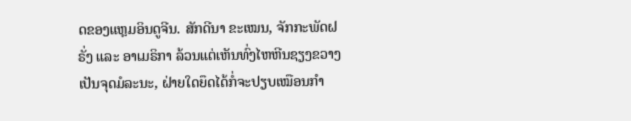ດຂອງແຫຼມອິນດູຈີນ. ສັກດີນາ ຂະເໝນ, ຈັກກະພັດຝຣັ່ງ ແລະ ອາເມຣິກາ ລ້ວນແຕ່ເຫັນທົ່ງໄຫຫີນຊຽງຂວາງ ເປັນຈຸດມໍລະນະ, ຝ່າຍໃດຍຶດໄດ້ກໍ່ຈະປຽບເໝືອນກຳ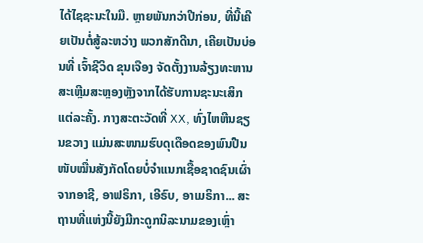ໄດ້ໄຊຊະນະໃນມື. ຫຼາຍພັນກວ່າປີກ່ອນ, ທີ່ນີ້ເຄີຍເປັນຕໍ່ສູ້ລະຫວ່າງ ພວກສັກດີນາ, ເຄີຍເປັນບ່ອນທີ່ ເຈົ້າຊີວິດ ຂຸນເຈືອງ ຈັດຕັ້ງງານລ້ຽງທະຫານສະເຫຼີມສະຫຼອງຫຼັງຈາກໄດ້ຮັບການຊະນະເສິກແຕ່ລະຄັ້ງ. ກາງສະຕະວັດທີ່ XX, ທົ່ງໄຫຫີນຊຽນຂວາງ ແມ່ນສະໜາມຮົບດຸເດືອດຂອງພົນປືນໜັບໝື່ນສັງກັດໂດຍບໍ່ຈຳແນກເຊື້ອຊາດຊົນເຜົ່າຈາກອາຊີ, ອາຟຣິກາ, ເອີຣົບ, ອາເມຣິກາ... ສະຖານທີ່ແຫ່ງນີ້ຍັງມີກະດູກນິລະນາມຂອງເຫຼົ່າ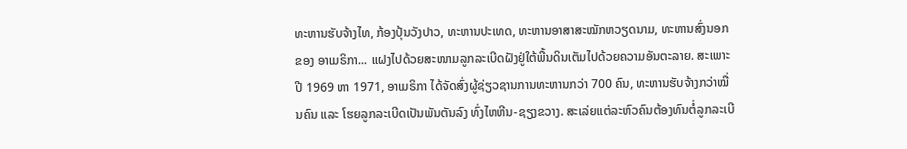ທະຫານຮັບຈ້າງໄທ, ກ້ອງປຸ້ນວັງປາວ, ທະຫານປະເທດ, ທະຫານອາສາສະໝັກຫວຽດນາມ, ທະຫານສົ່ງນອກ ຂອງ ອາເມຣິກາ... ແຝງໄປດ້ວຍສະໜາມລູກລະເບີດຝັງຢູ່ໃຕ້ພື້ນດິນເຕັມໄປດ້ວຍຄວາມອັນຕະລາຍ. ສະເພາະ ປີ 1969 ຫາ 1971, ອາເມຣິກາ ໄດ້ຈັດສົ່ງຜູ້ຊ່ຽວຊານການທະຫານກວ່າ 700 ຄົນ, ທະຫານຮັບຈ້າງກວ່າໝື່ນຄົນ ແລະ ໂຮຍລູກລະເບີດເປັນພັນຕັນລົງ ທົ່ງໄຫຫີນ-ຊຽງຂວາງ. ສະເລ່ຍແຕ່ລະຫົວຄົນຕ້ອງທົນຕໍ່ລູກລະເບີ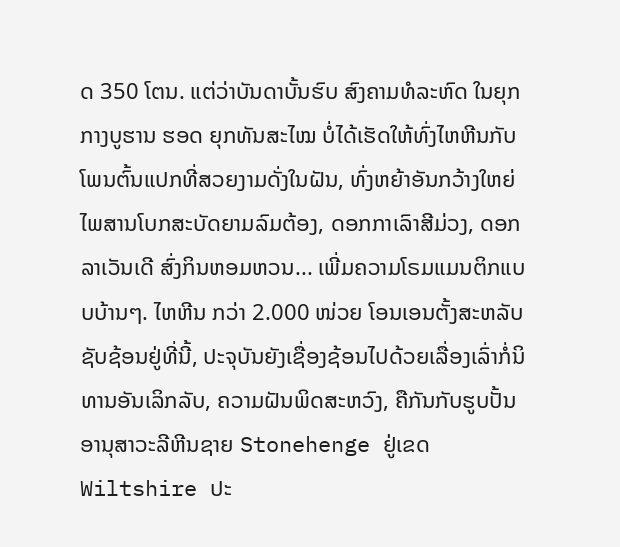ດ 350 ໂຕນ. ແຕ່ວ່າບັນດາບັ້ນຮົບ ສົງຄາມທໍລະຫົດ ໃນຍຸກກາງບູຮານ ຮອດ ຍຸກທັນສະໄໝ ບໍ່ໄດ້ເຮັດໃຫ້ທົ່ງໄຫຫີນກັບໂພນຕົ້ນແປກທີ່ສວຍງາມດັ່ງໃນຝັນ, ທົ່ງຫຍ້າອັນກວ້າງໃຫຍ່ໄພສານໂບກສະບັດຍາມລົມຕ້ອງ, ດອກກາເລົາສີມ່ວງ, ດອກລາເວັນເດີ ສົ່ງກິນຫອມຫວນ... ເພີ່ມຄວາມໂຣມແມນຕິກແບບບ້ານໆ. ໄຫຫີນ ກວ່າ 2.000 ໜ່ວຍ ໂອນເອນຕັ້ງສະຫລັບຊັບຊ້ອນຢູ່ທີ່ນີ້, ປະຈຸບັນຍັງເຊື່ອງຊ້ອນໄປດ້ວຍເລື່ອງເລົ່າກໍ່ນິທານອັນເລິກລັບ, ຄວາມຝັນພິດສະຫວົງ, ຄືກັນກັບຮູບປັ້ນອານຸສາວະລີຫີນຊາຍ Stonehenge ຢູ່ເຂດ Wiltshire ປະ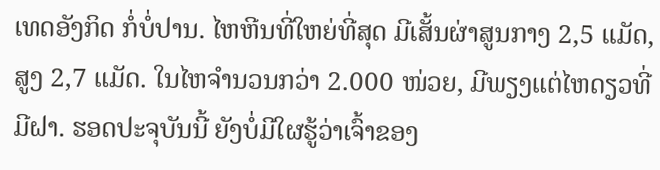ເທດອັງກິດ ກໍ່ບໍ່ປານ. ໄຫຫີນທີ່ໃຫຍ່ທີ່ສຸດ ມີເສັ້ນຜ່າສູນກາງ 2,5 ແມັດ, ສູງ 2,7 ແມັດ. ໃນໄຫຈຳນວນກວ່າ 2.000 ໜ່ວຍ, ມີພຽງແຕ່ໄຫດຽວທີ່ມີຝາ. ຮອດປະຈຸບັນນີ້ ຍັງບໍ່ມີໃຜຮູ້ວ່າເຈົ້າຂອງ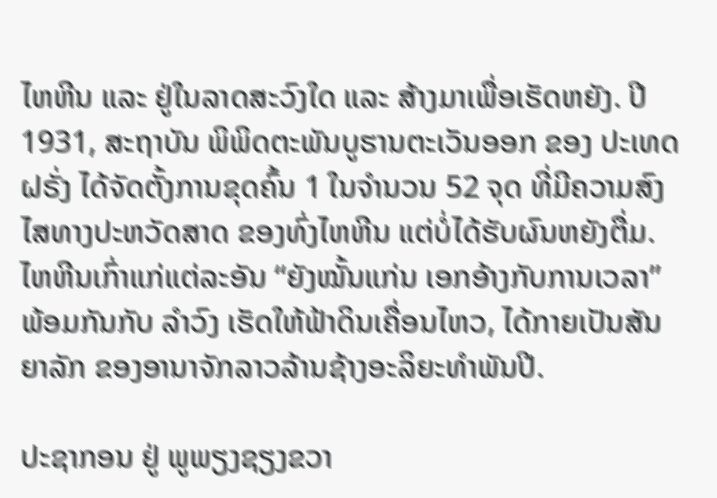ໄຫຫີນ ແລະ ຢູ່ໃນລາດສະວົງໃດ ແລະ ສ້າງມາເພື່ອເຮັດຫຍັງ. ປີ 1931, ສະຖາບັນ ພິພິດຕະພັນບູຮານຕະເວັນອອກ ຂອງ ປະເທດຝຣັ່ງ ໄດ້ຈັດຕັ້ງການຂຸດຄົ້ນ 1 ໃນຈຳນວນ 52 ຈຸດ ທີ່ມີຄວາມສົງໄສທາງປະຫວັດສາດ ຂອງທົ່ງໄຫຫີນ ແຕ່ບໍ່ໄດ້ຮັບຜົນຫຍັງຕື່ມ. ໄຫຫີນເກົ່າແກ່ແຕ່ລະອັນ “ຍັງໝັ້ນແກ່ນ ເອກອ້າງກັບການເວລາ” ພ້ອມກັນກັບ ລຳວົງ ເຮັດໃຫ້ຟ້າດິນເຄື່ອນໄຫວ, ໄດ້ກາຍເປັນສັນຍາລັກ ຂອງອານາຈັກລາວລ້ານຊ້າງອະລິຍະທຳພັນປີ.

ປະຊາກອນ ຢູ່ ພູພຽງຊຽງຂວາ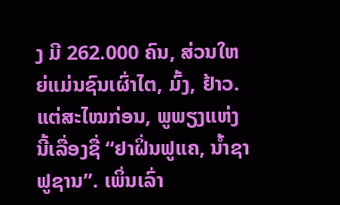ງ ມີ 262.000 ຄົນ, ສ່ວນໃຫຍ່ແມ່ນຊົນເຜົ່າໄຕ, ມົ້ງ, ຢ້າວ. ແຕ່ສະໄໝກ່ອນ, ພູພຽງແຫ່ງນີ້ເລື່ອງຊື່ “ຢາຝິ່ນຟູແຄ, ນ້ຳຊາຟູຊານ”. ເພິ່ນເລົ່າ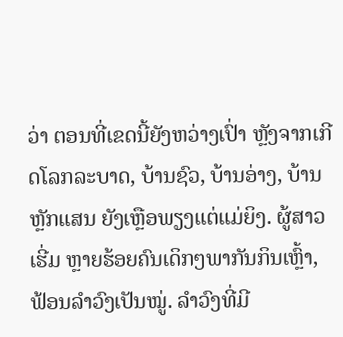ວ່າ ຕອນທີ່ເຂດນີ້ຍັງຫວ່າງເປົ່າ ຫຼັງຈາກເກີດໂລກລະບາດ, ບ້ານຊົວ, ບ້ານອ່າງ, ບ້ານຫຼັກແສນ ຍັງເຫຼືອພຽງແຕ່ແມ່ຍິງ. ຜູ້ສາວເຮີ່ມ ຫຼາຍຮ້ອຍຄົນເດິກໆພາກັນກິນເຫຼົ້າ, ຟ້ອນລຳວົງເປັນໝູ່. ລຳວົງທີ່ມີ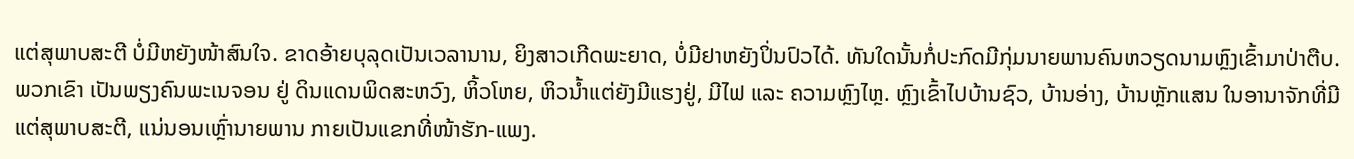ແຕ່ສຸພາບສະຕີ ບໍ່ມີຫຍັງໜ້າສົນໃຈ. ຂາດອ້າຍບຸລຸດເປັນເວລານານ, ຍິງສາວເກີດພະຍາດ, ບໍ່ມີຢາຫຍັງປິ່ນປົວໄດ້. ທັນໃດນັ້ນກໍ່ປະກົດມີກຸ່ມນາຍພານຄົນຫວຽດນາມຫຼົງເຂົ້າມາປ່າຕືບ. ພວກເຂົາ ເປັນພຽງຄົນພະເນຈອນ ຢູ່ ດິນແດນພິດສະຫວົງ, ຫິ້ວໂຫຍ, ຫິວນ້ຳແຕ່ຍັງມີແຮງຢູ່, ມີໄຟ ແລະ ຄວາມຫຼົງໄຫຼ. ຫຼົງເຂົ້າໄປບ້ານຊົວ, ບ້ານອ່າງ, ບ້ານຫຼັກແສນ ໃນອານາຈັກທີ່ມີແຕ່ສຸພາບສະຕີ, ແນ່ນອນເຫຼົ່ານາຍພານ ກາຍເປັນແຂກທີ່ໜ້າຮັກ-ແພງ.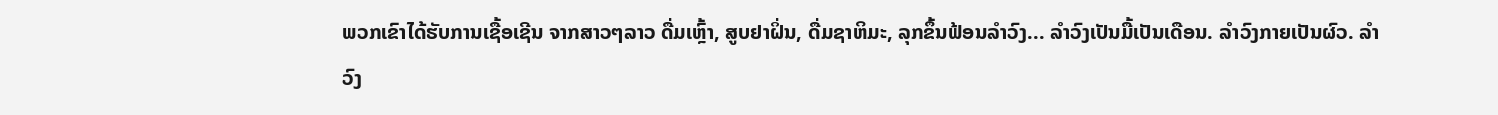ພວກເຂົາໄດ້ຮັບການເຊື້ອເຊີນ ຈາກສາວໆລາວ ດື່ມເຫຼົ້າ, ສູບຢາຝິ່ນ, ດື່ມຊາຫິມະ, ລຸກຂຶ້ນຟ້ອນລຳວົງ... ລຳວົງເປັນມື້ເປັນເດືອນ. ລຳວົງກາຍເປັນຜົວ. ລຳວົງ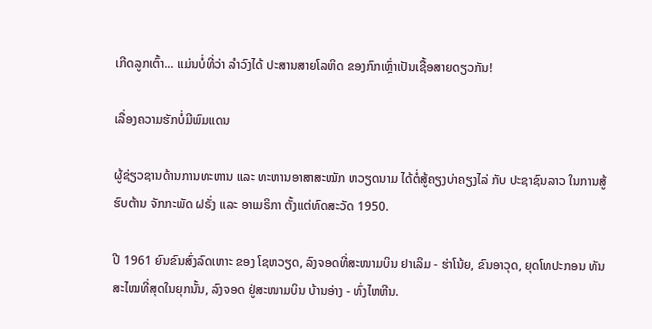ເກີດລູກເຕົ້າ... ແມ່ນບໍ່ທີ່ວ່າ ລຳວົງໄດ້ ປະສານສາຍໂລຫິດ ຂອງກົກເຫຼົ່າເປັນເຊື້ອສາຍດຽວກັນ!

ເລື່ອງຄວາມຮັກບໍ່ມີພົມແດນ

ຜູ້ຊ່ຽວຊານດ້ານການທະຫານ ແລະ ທະຫານອາສາສະໝັກ ຫວຽດນາມ ໄດ້ຕໍ່ສູ້ຄຽງບ່າຄຽງໄລ່ ກັບ ປະຊາຊົນລາວ ໃນການສູ້ຮົບຕ້ານ ຈັກກະພັດ ຝຣັ່ງ ແລະ ອາເມຣິກາ ຕັ້ງແຕ່ທົດສະວັດ 1950.

ປີ 1961 ຍົນຂົນສົ່ງລົດເຫາະ ຂອງ ໂຊຫວຽດ, ລົງຈອດທີ່ສະໜາມບິນ ຢາເລິມ - ຮ່າໂນ້ຍ, ຂົນອາວຸດ, ຍຸດໂທປະກອນ ທັນສະໄໝທີ່ສຸດໃນຍຸກນັ້ນ, ລົງຈອດ ຢູ່ສະໜາມບິນ ບ້ານອ່າງ - ທົ່ງໄຫຫີນ.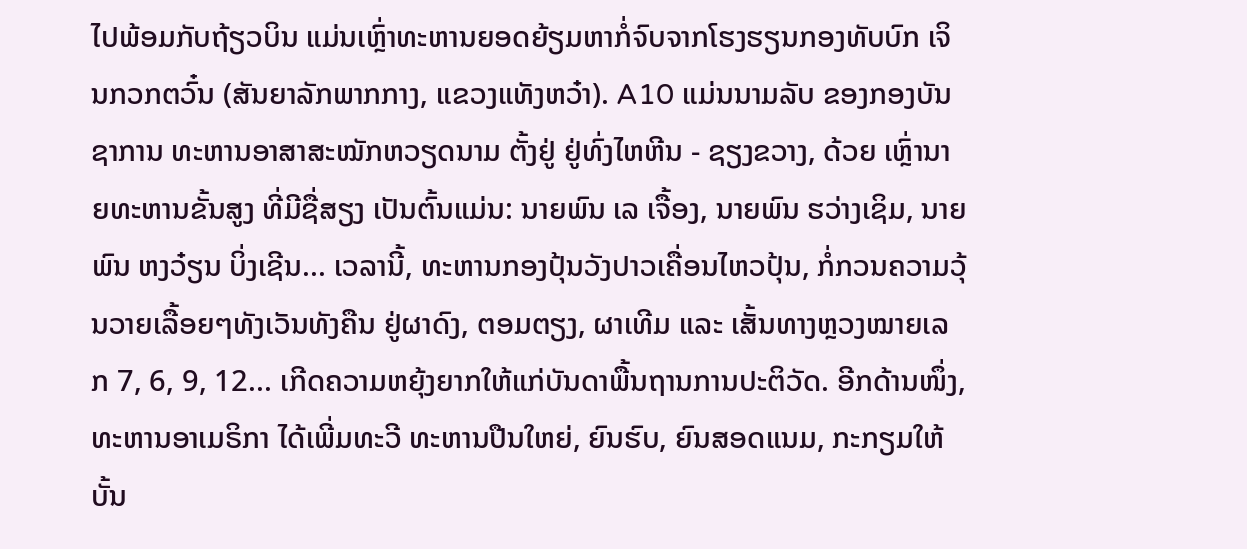ໄປພ້ອມກັບຖ້ຽວບິນ ແມ່ນເຫຼົ່າທະຫານຍອດຍ້ຽມຫາກໍ່ຈົບຈາກໂຮງຮຽນກອງທັບບົກ ເຈິນກວກຕວົ໋ນ (ສັນຍາລັກພາກກາງ, ແຂວງແທັງຫວ໋າ). A10 ແມ່ນນາມລັບ ຂອງກອງບັນຊາການ ທະຫານອາສາສະໝັກຫວຽດນາມ ຕັ້ງຢູ່ ຢູ່ທົ່ງໄຫຫີນ - ຊຽງຂວາງ, ດ້ວຍ ເຫຼົ່ານາຍທະຫານຂັ້ນສູງ ທີ່ມີຊື່ສຽງ ເປັນຕົ້ນແມ່ນ: ນາຍພົນ ເລ ເຈື້ອງ, ນາຍພົນ ຮວ່າງເຊິມ, ນາຍພົນ ຫງວ໋ຽນ ບິ່ງເຊີນ... ເວລານີ້, ທະຫານກອງປຸ້ນວັງປາວເຄື່ອນໄຫວປຸ້ນ, ກໍ່ກວນຄວາມວຸ້ນວາຍເລື້ອຍໆທັງເວັນທັງຄືນ ຢູ່ຜາດົງ, ຕອມຕຽງ, ຜາເທີມ ແລະ ເສັ້ນທາງຫຼວງໝາຍເລກ 7, 6, 9, 12... ເກີດຄວາມຫຍຸ້ງຍາກໃຫ້ແກ່ບັນດາພື້ນຖານການປະຕິວັດ. ອີກດ້ານໜຶ່ງ, ທະຫານອາເມຣິກາ ໄດ້ເພີ່ມທະວີ ທະຫານປືນໃຫຍ່, ຍົນຮົບ, ຍົນສອດແນມ, ກະກຽມໃຫ້ບັ້ນ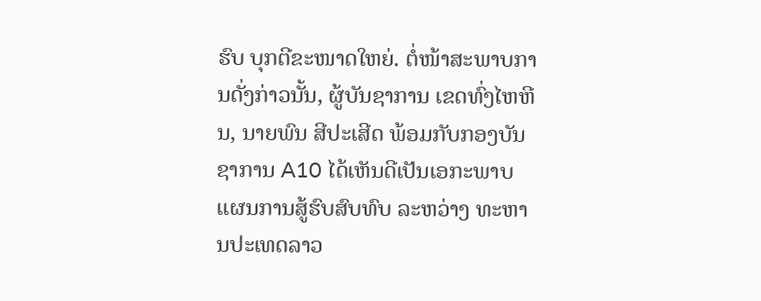ຮົບ ບຸກຕີຂະໜາດໃຫຍ່. ຕໍ່ໜ້າສະພາບການດັ່ງກ່າວນັ້ນ, ຜູ້ບັນຊາການ ເຂດທົ່ງໄຫຫີນ, ນາຍພົນ ສີປະເສີດ ພ້ອມກັບກອງບັນຊາການ A10 ໄດ້ເຫັນດີເປັນເອກະພາບແຜນການສູ້ຮົບສົບທົບ ລະຫວ່າງ ທະຫານປະເທດລາວ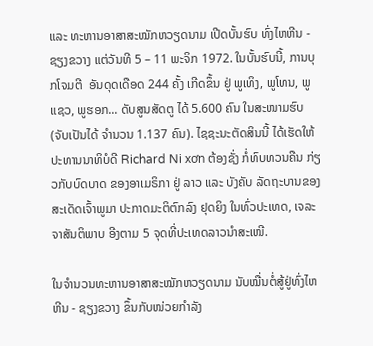ແລະ ທະຫານອາສາສະໝັກຫວຽດນາມ ເປີດບັ້ນຮົບ ທົ່ງໄຫຫີນ - ຊຽງຂວາງ ແຕ່ວັນທີ 5 – 11 ພະຈິກ 1972. ໃນບັ້ນຮົບນີ້, ການບຸກໂຈມຕີ  ອັນດຸດເດືອດ 244 ຄັ້ງ ເກີດຂຶ້ນ ຢູ່ ພູເທິງ, ພູໂທນ, ພູແຊວ, ພູຮອກ... ດັບສູນສັດຕູ ໄດ້ 5.600 ຄົນ ໃນສະໜາມຮົບ (ຈັບເປັນໄດ້ ຈຳນວນ 1.137 ຄົນ). ໄຊຊະນະຕັດສິນນີ້ ໄດ້ເຮັດໃຫ້ ປະທານນາທິບໍດີ Richard Ni xơn ຕ້ອງຊັ່ງ ກໍ່ທົບທວນຄືນ ກ່ຽວກັບບົດບາດ ຂອງອາເມຣິກາ ຢູ່ ລາວ ແລະ ບັງຄັບ ລັດຖະບານຂອງສະເດັດເຈົ້າພູມາ ປະກາດມະຕິຕົກລົງ ຢຸດຍິງ ໃນທົ່ວປະເທດ, ເຈລະຈາສັນຕິພາບ ອີງຕາມ 5 ຈຸດທີ່ປະເທດລາວນຳສະເໜີ.

ໃນຈຳນວນທະຫານອາສາສະໝັກຫວຽດນາມ ນັບໝື່ນຕໍ່ສູ້ຢູ່ທົ່ງໄຫຫີນ - ຊຽງຂວາງ ຂຶ້ນກັບໜ່ວຍກຳລັງ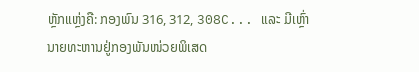ຫຼັກແຫຼ່ງຄື: ກອງພົນ 316, 312, 308C... ແລະ ມີເຫຼົ່ານາຍທະຫານຢູ່ກອງພັນໜ່ວຍພິເສດ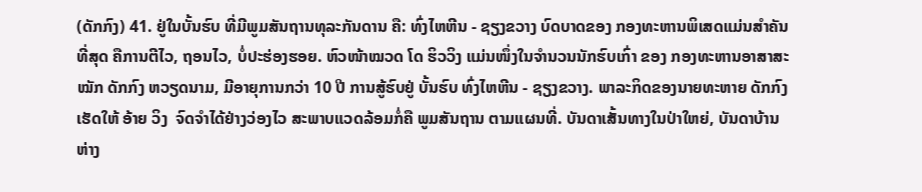(ດັກກົງ) 41. ຢູ່ໃນບັ້ນຮົບ ທີ່ມີພູມສັນຖານທຸລະກັນດານ ຄື: ທົ່ງໄຫຫີນ - ຊຽງຂວາງ ບົດບາດຂອງ ກອງທະຫານພິເສດແມ່ນສຳຄັນທີ່ສຸດ ຄືການຕີໄວ, ຖອນໄວ, ບໍ່ປະຮ່ອງຮອຍ. ຫົວໜ້າໝວດ ໂດ ຮິວວິງ ແມ່ນໜຶ່ງໃນຈຳນວນນັກຮົບເກົ່າ ຂອງ ກອງທະຫານອາສາສະໝັກ ດັກກົງ ຫວຽດນາມ, ມີອາຍຸການກວ່າ 10 ປີ ການສູ້ຮົບຢູ່ ບັ້ນຮົບ ທົ່ງໄຫຫີນ - ຊຽງຂວາງ. ພາລະກິດຂອງນາຍທະຫາຍ ດັກກົງ ເຮັດໃຫ້ ອ້າຍ ວິງ  ຈົດຈຳໄດ້ຢ່າງວ່ອງໄວ ສະພາບແວດລ້ອມກໍ່ຄື ພູມສັນຖານ ຕາມແຜນທີ່. ບັນດາເສັ້ນທາງໃນປ່າໃຫຍ່, ບັນດາບ້ານຫ່າງ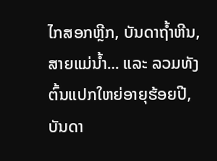ໄກສອກຫຼີກ, ບັນດາຖ້ຳຫີນ, ສາຍແມ່ນ້ຳ... ແລະ ລວມທັງຕົ້ນແປກໃຫຍ່ອາຍຸຮ້ອຍປີ, ບັນດາ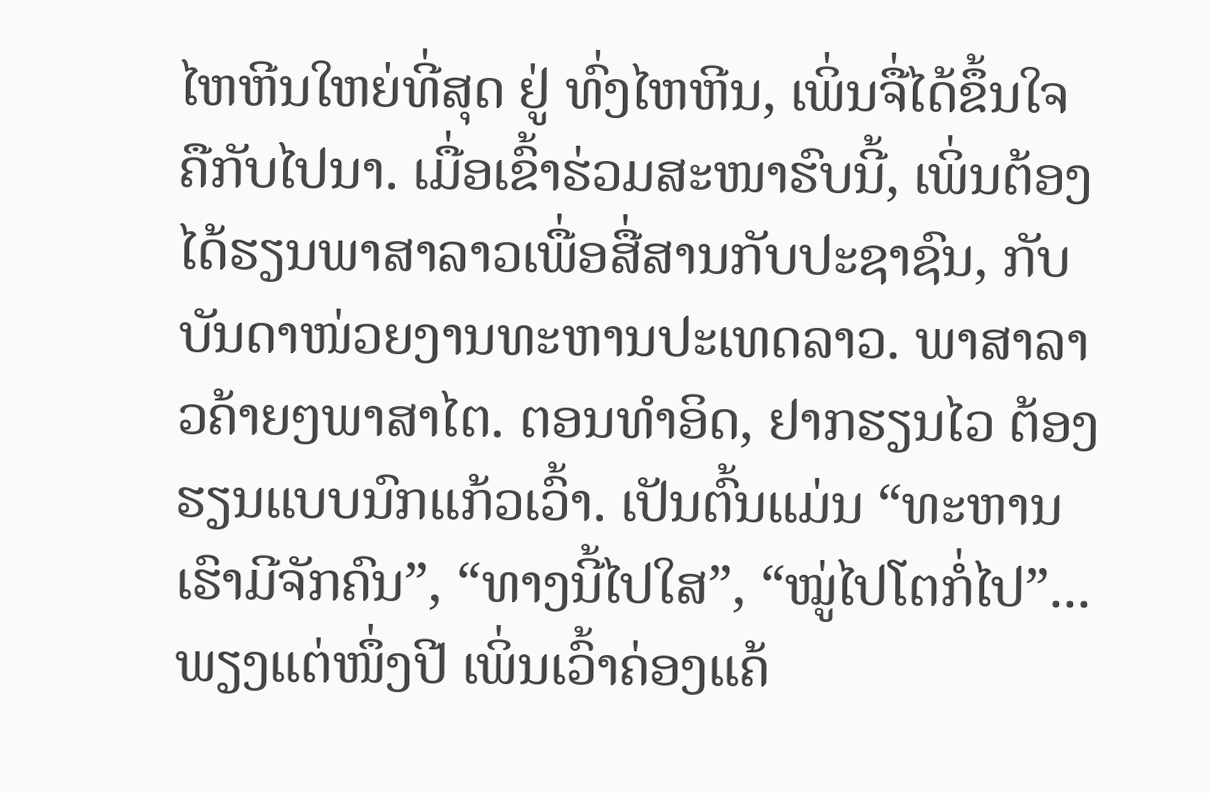ໄຫຫີນໃຫຍ່ທີ່ສຸດ ຢູ່ ທົ່ງໄຫຫີນ, ເພິ່ນຈື່ໄດ້ຂຶ້ນໃຈ ຄືກັບໄປນາ. ເມື່ອເຂົ້າຮ່ວມສະໜາຮົບນີ້, ເພິ່ນຕ້ອງໄດ້ຮຽນພາສາລາວເພື່ອສື່ສານກັບປະຊາຊົນ, ກັບບັນດາໜ່ວຍງານທະຫານປະເທດລາວ. ພາສາລາວຄ້າຍໆພາສາໄຕ. ຕອນທຳອິດ, ຢາກຮຽນໄວ ຕ້ອງຮຽນແບບນົກແກ້ວເວົ້າ. ເປັນຕົ້ນແມ່ນ “ທະຫານເຮົາມີຈັກຄົນ”, “ທາງນີ້ໄປໃສ”, “ໝູ່ໄປໂຕກໍ່ໄປ”... ພຽງແຕ່ໜຶ່ງປີ ເພິ່ນເວົ້າຄ່ອງແຄ້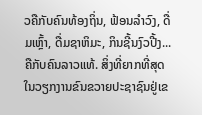ວຄືກັບຄົນທ້ອງຖິ່ນ, ຟ້ອນລຳວົງ, ດື່ມເຫຼົ້າ, ດື່ມຊາຫິມະ, ກິນຊີ້ນງົວປີ້ງ... ຄືກັບຄົນລາວແທ້. ສິ່ງທີ່ຍາກທີ່ສຸດໃນວຽກງານຂົນຂວາຍປະຊາຊົນຢູ່ເຂ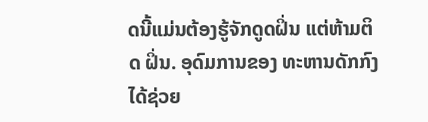ດນີ້ແມ່ນຕ້ອງຮູ້ຈັກດູດຝິ່ນ ແຕ່ຫ້າມຕິດ ຝິ່ນ. ອຸດົມການຂອງ ທະຫານດັກກົງ ໄດ້ຊ່ວຍ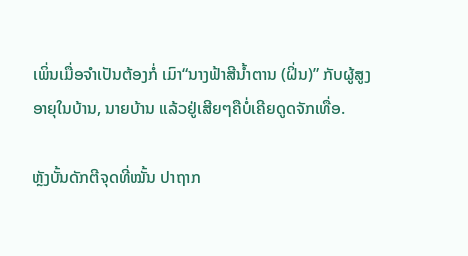ເພິ່ນເມື່ອຈຳເປັນຕ້ອງກໍ່ ເມົາ“ນາງຟ້າສີນ້ຳຕານ (ຝິ່ນ)” ກັບຜູ້ສູງອາຍຸໃນບ້ານ, ນາຍບ້ານ ແລ້ວຢູ່ເສີຍໆຄືບໍ່ເຄີຍດູດຈັກເທື່ອ.

ຫຼັງບັ້ນດັກຕີຈຸດທີ່ໝັ້ນ ປາຖາກ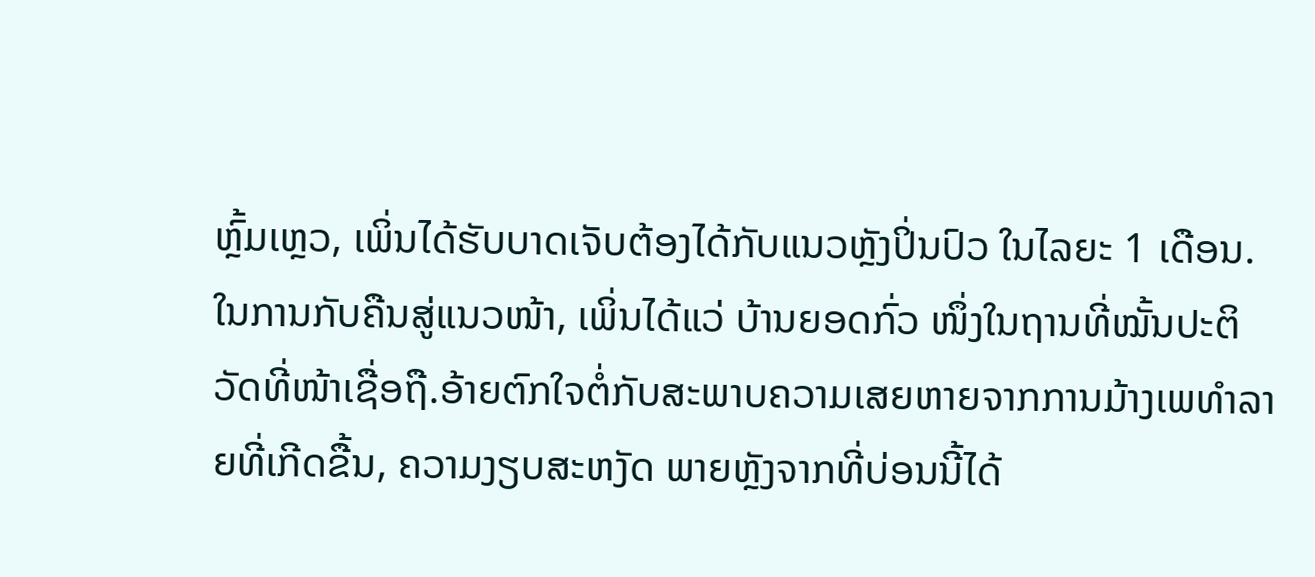ຫຼົ້ມເຫຼວ, ເພິ່ນໄດ້ຮັບບາດເຈັບຕ້ອງໄດ້ກັບແນວຫຼັງປິ່ນປົວ ໃນໄລຍະ 1 ເດືອນ. ໃນການກັບຄືນສູ່ແນວໜ້າ, ເພິ່ນໄດ້ແວ່ ບ້ານຍອດກົ່ວ ໜຶ່ງໃນຖານທີ່ໝັ້ນປະຕິວັດທີ່ໜ້າເຊື່ອຖື.ອ້າຍຕົກໃຈຕໍ່ກັບສະພາບຄວາມເສຍຫາຍຈາກການມ້າງເພທຳລາຍທີ່ເກີດຂື້ນ, ຄວາມງຽບສະຫງັດ ພາຍຫຼັງຈາກທີ່ບ່ອນນີ້ໄດ້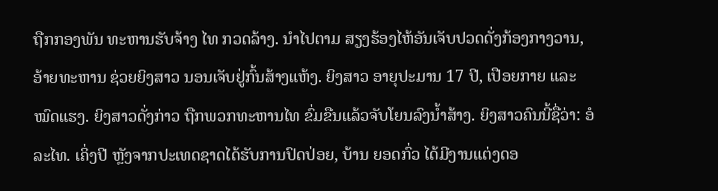ຖືກກອງພັນ ທະຫານຮັບຈ້າງ ໄທ ກວດລ້າງ. ນຳໄປຕາມ ສຽງຮ້ອງໄຫ້ອັນເຈັບປວດດັ່ງກ້ອງກາງວານ, ອ້າຍທະຫານ ຊ່ວຍຍິງສາວ ນອນເຈັບຢູ່ກົ້ນສ້າງແຫ້ງ. ຍິງສາວ ອາຍຸປະມານ 17 ປີ, ເປືອຍກາຍ ແລະ ໝົດແຮງ. ຍິງສາວດັ່ງກ່າວ ຖືກພວກທະຫານໄທ ຂົ່ມຂືນແລ້ວຈັບໂຍນລົງນໍ້າສ້າງ. ຍິງສາວຄົນນີ້ຊື່ວ່າ: ອໍລະໄທ. ເຄິ່ງປີ ຫັຼງຈາກປະເທດຊາດໄດ້ຮັບການປົດປ່ອຍ, ບ້ານ ຍອດກົ່ວ ໄດ້ມີງານແຕ່ງດອ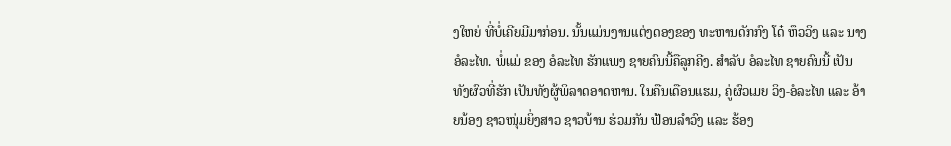ງໃຫຍ່ ທີ່ບໍ່ເຄີຍມີມາກ່ອນ. ນັ້ນແມ່ນງານແຕ່ງດອງຂອງ ທະຫານດັກກົງ ໂດ໋ ຫຶວວິງ ແລະ ນາງ ອໍລະໄທ. ພໍ່ແມ່ ຂອງ ອໍລະໄທ ຮັກແພງ ຊາຍຄົນນີ້ຄືລູກຄີງ. ສຳລັບ ອໍລະໄທ ຊາຍຄົນນີ້ ເປັນທັງຜົວທີ່ຮັກ ເປັນທັງຜູ້ພິລາດອາດຫານ. ໃນຄືນເດືອນແຮມ, ຄູ່ຜົວເມຍ ວິງ-ອໍລະໄທ ແລະ ອ້າຍນ້ອງ ຊາວໜຸ່ມຍິ່ງສາວ ຊາວບ້ານ ຮ່ວມກັນ ຟ້ອນລຳວົງ ແລະ ຮ້ອງ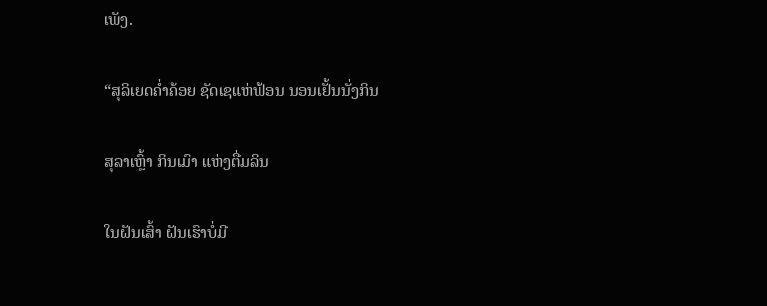ເພັງ.

“ສຸລິເຍດຄ່ຳຄ້ອຍ ຊັດເຊແຫ່ຟ້ອນ ນອນເຢັ້ນນັ່ງກິນ

ສຸລາເຫຼົ້າ ກິນເມົາ ແຫ່ງຕື່ມລິນ

ໃນຝັນເສົ້າ ຝັນເຮົາບໍ່ມີ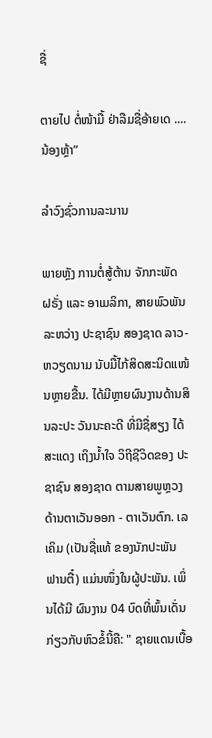ຊື່

ຕາຍໄປ ຕໍ່ໜ້າມື້ ຢ່າລືມຊື່ອ້າຍເດ ....ນ້ອງຫຼ້າ”

ລໍາວົງຊົ່ວການລະນານ

ພາຍຫຼັງ ການຕໍ່ສູ້ຕ້ານ ຈັກກະພັດ ຝຣັ່ງ ແລະ ອາເມລິກາ, ສາຍພົວພັນ ລະຫວ່າງ ປະຊາຊົນ ສອງຊາດ ລາວ-ຫວຽດນາມ ນັບມື້ໄກ້ສິດສະນິດແໜ້ນຫຼາຍຂື້ນ. ໄດ້ມີຫຼາຍຜົນງານດ້ານສິນລະປະ ວັນນະຄະດີ ທີ່ມີຊື່ສຽງ ໄດ້ສະແດງ ເຖິງນ້ຳໃຈ ວິຖີຊີວິດຂອງ ປະຊາຊົນ ສອງຊາດ ຕາມສາຍພູຫຼວງດ້ານຕາເວັນອອກ - ຕາເວັນຕົກ. ເລເຄິມ (ເປັນຊື່ແທ້ ຂອງນັກປະພັນ ຟານຕື໋) ແມ່ນໜຶ່ງໃນຜູ້ປະພັນ. ເພິ່ນໄດ້ມີ ຜົນງານ 04 ບົດທີ່ພົ້ນເດັ່ນ ກ່ຽວກັບຫົວຂໍ້ນີ້ຄື: " ຊາຍແດນເບື້ອ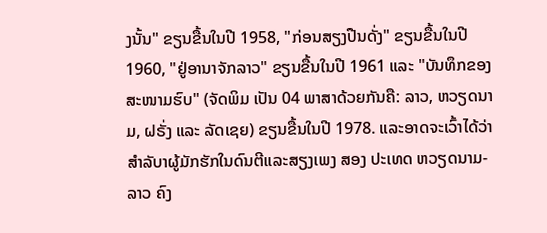ງນັ້ນ" ຂຽນຂື້ນໃນປີ 1958, "ກ່ອນສຽງປືນດັ່ງ" ຂຽນຂື້ນໃນປີ 1960, "ຢູ່ອານາຈັກລາວ" ຂຽນຂື້ນໃນປີ 1961 ແລະ "ບັນທຶກຂອງສະໜາມຮົບ" (ຈັດພິມ ເປັນ 04 ພາສາດ້ວຍກັນຄື: ລາວ, ຫວຽດນາມ, ຝຣັ່ງ ແລະ ລັດເຊຍ) ຂຽນຂື້ນໃນປີ 1978. ແລະອາດຈະເວົ້າໄດ້ວ່າ ສຳລັບາຜູ້ມັກຮັກໃນດົນຕີແລະສຽງເພງ ສອງ ປະເທດ ຫວຽດນາມ-ລາວ ຄົງ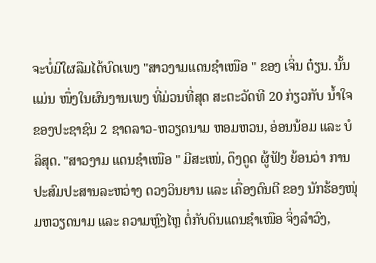ຈະບໍ່ມີໃຜລືມໄດ້ບົດເພງ "ສາວງາມແດນຊຳເໜືອ " ຂອງ ເຈິ່ນ ຕ໋ຽນ. ນັ້ນແມ່ນ ໜຶ່ງໃນຜົນງານເພງ ທີ່ມ່ວນທີ່ສຸດ ສະຕະວັດທີ 20 ກ່ຽວກັບ ນ້ຳໃຈ ຂອງປະຊາຊົນ 2 ຊາດລາວ-ຫວຽດນາມ ຫອມຫວນ, ອ່ອນນ້ອມ ແລະ ບໍລິສຸດ. "ສາວງາມ ແດນຊຳເໜືອ " ມີສະເໜ່, ດຶງດູດ ຜູ້ຟັງ ຍ້ອນວ່າ ການປະສົມປະສານລະຫວ່າງ ດວງວິນຍານ ແລະ ເຄື່ອງດົນຕີ ຂອງ ນັກຮ້ອງໜຸ່ມຫວຽດນາມ ແລະ ຄວາມຫຼົງໄຫຼ ຕໍ່ກັບດິນແດນຊຳເໜືອ ຈິ່ງລຳວົງ,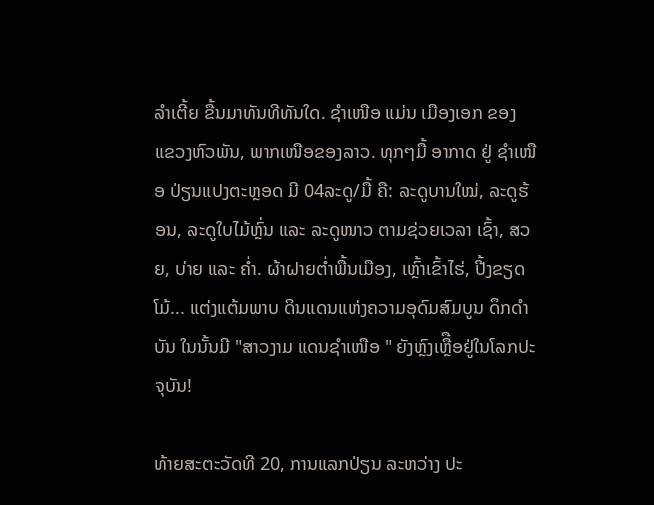ລຳເຕີ້ຍ ຂື້ນມາທັນທີທັນໃດ. ຊຳເໜືອ ແມ່ນ ເມືອງເອກ ຂອງ ແຂວງຫົວພັນ, ພາກເໜືອຂອງລາວ. ທຸກໆມື້ ອາກາດ ຢູ່ ຊຳເໜືອ ປ່ຽນແປງຕະຫຼອດ ມີ 04ລະດູ/ມື້ ຄື: ລະດູບານໃໝ່, ລະດູຮ້ອນ, ລະດູໃບໄມ້ຫົຼ່ນ ແລະ ລະດູໜາວ ຕາມຊ່ວຍເວລາ ເຊົ້າ, ສວຍ, ບ່າຍ ແລະ ຄໍ່າ. ຜ້າຝາຍຕໍ່າພື້ນເມືອງ, ເຫຼົ້າເຂົ້າໄຮ່, ປີ້ງຂຽດໂມ້... ແຕ່ງແຕ້ມພາບ ດິນແດນແຫ່ງຄວາມອຸດົມສົມບູນ ດຶກດຳບັນ ໃນນັ້ນມີ "ສາວງາມ ແດນຊຳເໜືອ " ຍັງຫົຼງເຫືຼືອຢູ່ໃນໂລກປະຈຸບັນ!

ທ້າຍສະຕະວັດທີ 20, ການແລກປ່ຽນ ລະຫວ່າງ ປະ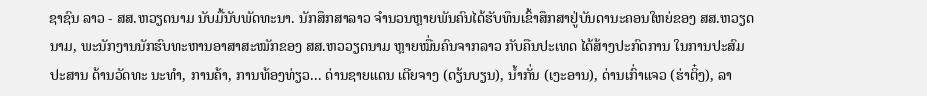ຊາຊົນ ລາວ - ສສ.ຫວຽດນາມ ນັບມື້ນັບພັດທະນາ. ນັກສຶກສາລາວ ຈຳນວນຫຼາຍພັນຄົນໄດ້ຮັບທຶນເຂົ້າສຶກສາຢູ່ບັນດານະຄອນໃຫຍ່ຂອງ ສສ.ຫວຽດນາມ, ພະນັກງານນັກຮົບທະຫານອາສາສະໝັກຂອງ ສສ.ຫວວຽດນາມ ຫຼາຍໝື່ນຄົນຈາກລາວ ກັບຄືນປະເທດ ໄດ້ສ້າງປະກົດການ ໃນການປະສົມປະສານ ດ້ານວັດທະ ນະທຳ, ການຄ້າ, ການທ້ອງທ່ຽວ... ດ່ານຊາຍແດນ ເຕີຍຈາງ (ດຽ້ນບຽນ), ນໍ້າກັ່ນ (ເງະອານ), ດ່ານເກົ່າແຈວ (ຮ່າຕິ໋ງ), ລາ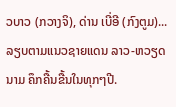ວບາວ (ກວາງຈິ), ດ່ານ ເບີ່ອີ (ກົງຕູມ)...ລຽບຕາມແນວຊາຍແດນ ລາວ-ຫວຽດນາມ ຄຶກຄື້ນຂື້ນໃນທຸກໆປີ.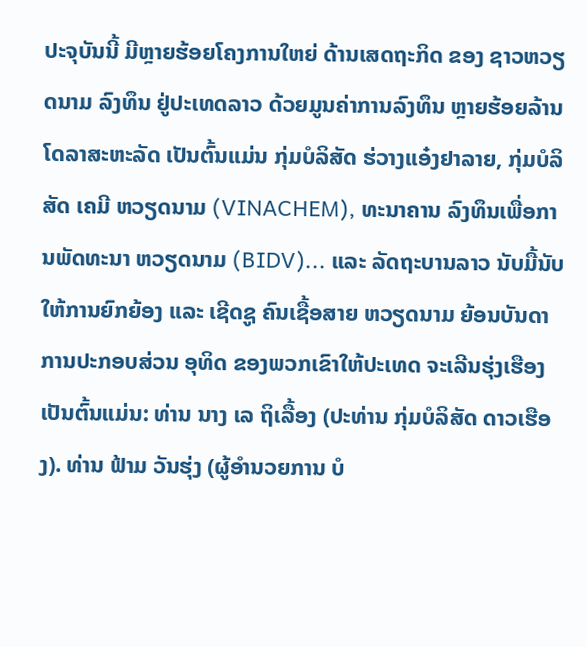ປະຈຸບັນນີ້ ມີຫຼາຍຮ້ອຍໂຄງການໃຫຍ່ ດ້ານເສດຖະກິດ ຂອງ ຊາວຫວຽດນາມ ລົງທຶນ ຢູ່ປະເທດລາວ ດ້ວຍມູນຄ່າການລົງທຶນ ຫຼາຍຮ້ອຍລ້ານ ໂດລາສະຫະລັດ ເປັນຕົ້ນແມ່ນ ກຸ່ມບໍລິສັດ ຮ່ວາງແອ໋ງຢາລາຍ, ກຸ່ມບໍລິສັດ ເຄມີ ຫວຽດນາມ (VINACHEM), ທະນາຄານ ລົງທຶນເພື່ອການພັດທະນາ ຫວຽດນາມ (BIDV)... ແລະ ລັດຖະບານລາວ ນັບມື້ນັບ ໃຫ້ການຍົກຍ້ອງ ແລະ ເຊີດຊູ ຄົນເຊື້ອສາຍ ຫວຽດນາມ ຍ້ອນບັນດາ ການປະກອບສ່ວນ ອຸທິດ ຂອງພວກເຂົາໃຫ້ປະເທດ ຈະເລີນຮຸ່ງເຮືອງ ເປັນຕົ້ນແມ່ນ: ທ່ານ ນາງ ເລ ຖິເລື້ອງ (ປະທ່ານ ກຸ່ມບໍລິສັດ ດາວເຮືອງ). ທ່ານ ຟ້າມ ວັນຮຸ່ງ (ຜູ້ອຳນວຍການ ບໍ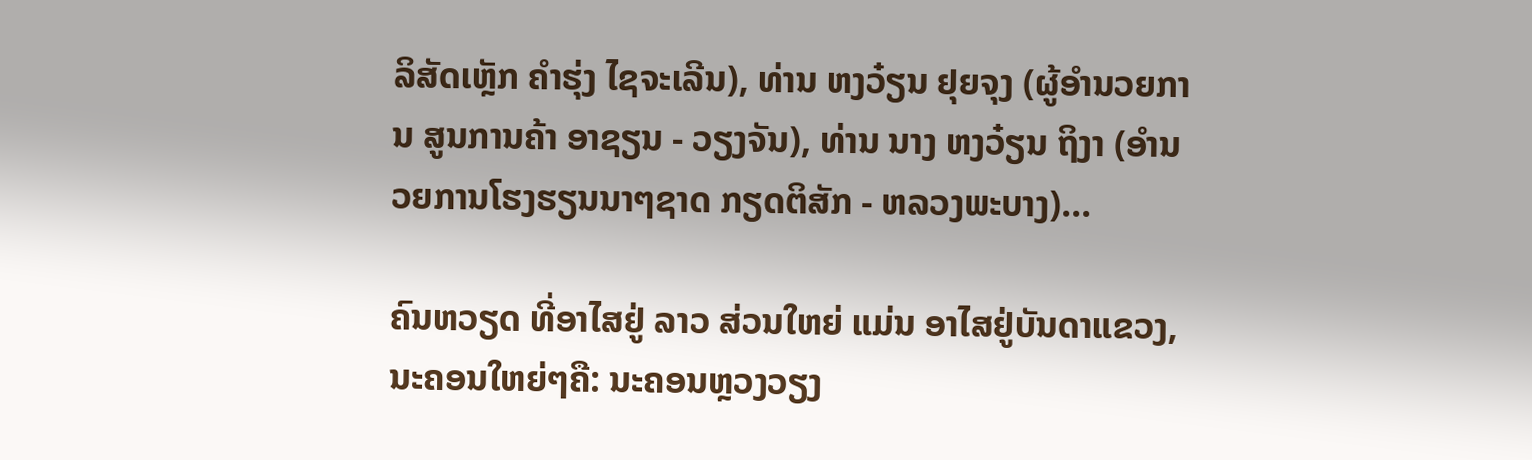ລິສັດເຫຼັກ ຄຳຮຸ່ງ ໄຊຈະເລີນ), ທ່ານ ຫງວ໋ຽນ ຢຸຍຈຸງ (ຜູ້ອຳນວຍການ ສູນການຄ້າ ອາຊຽນ - ວຽງຈັນ), ທ່ານ ນາງ ຫງວ໋ຽນ ຖິງາ (ອຳນວຍການໂຮງຮຽນນາໆຊາດ ກຽດຕິສັກ - ຫລວງພະບາງ)...

ຄົນຫວຽດ ທີ່ອາໄສຢູ່ ລາວ ສ່ວນໃຫຍ່ ແມ່ນ ອາໄສຢູ່ບັນດາແຂວງ, ນະຄອນໃຫຍ່ໆຄື: ນະຄອນຫຼວງວຽງ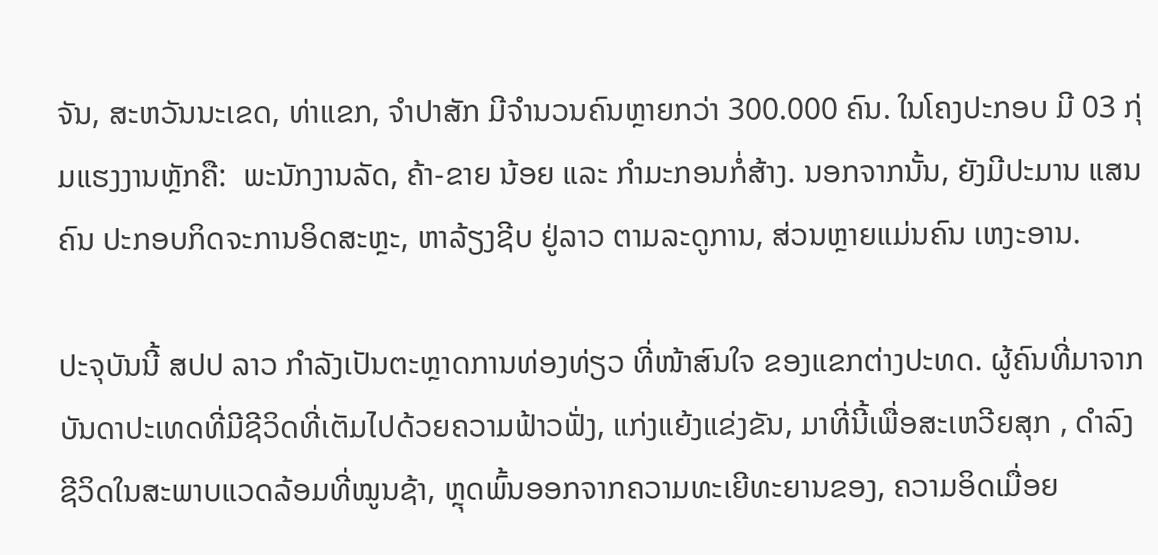ຈັນ, ສະຫວັນນະເຂດ, ທ່າແຂກ, ຈຳປາສັກ ມີຈຳນວນຄົນຫຼາຍກວ່າ 300.000 ຄົນ. ໃນໂຄງປະກອບ ມີ 03 ກຸ່ມແຮງງານຫຼັກຄື:  ພະນັກງານລັດ, ຄ້າ-ຂາຍ ນ້ອຍ ແລະ ກຳມະກອນກໍ່ສ້າງ. ນອກຈາກນັ້ນ, ຍັງມີປະມານ ແສນຄົນ ປະກອບກິດຈະການອິດສະຫຼະ, ຫາລ້ຽງຊີບ ຢູ່ລາວ ຕາມລະດູການ, ສ່ວນຫຼາຍແມ່ນຄົນ ເຫງະອານ.

ປະຈຸບັນນີ້ ສປປ ລາວ ກຳລັງເປັນຕະຫຼາດການທ່ອງທ່ຽວ ທີ່ໜ້າສົນໃຈ ຂອງແຂກຕ່າງປະທດ. ຜູ້ຄົນທີ່ມາຈາກ ບັນດາປະເທດທີ່ມີຊີວິດທີ່ເຕັມໄປດ້ວຍຄວາມຟ້າວຟັ່ງ, ແກ່ງແຍ້ງແຂ່ງຂັນ, ມາທີ່ນີ້ເພື່ອສະເຫວີຍສຸກ , ດຳລົງຊີວິດໃນສະພາບແວດລ້ອມທີ່ໝູນຊ້າ, ຫຼຸດພົ້ນອອກຈາກຄວາມທະເຍີທະຍານຂອງ, ຄວາມອິດເມື່ອຍ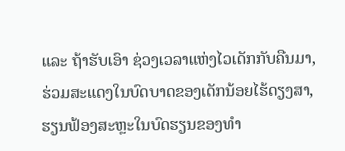ແລະ ຖ້າຮັບເອົາ ຊ່ວງເວລາແຫ່ງໄວເດັກກັບຄືນມາ, ຮ່ວມສະແດງໃນບົດບາດຂອງເດັກນ້ອຍໄຮ້ດຽງສາ, ຮຽນຟ້ອງສະຫຼະໃນບົດຮຽນຂອງທຳ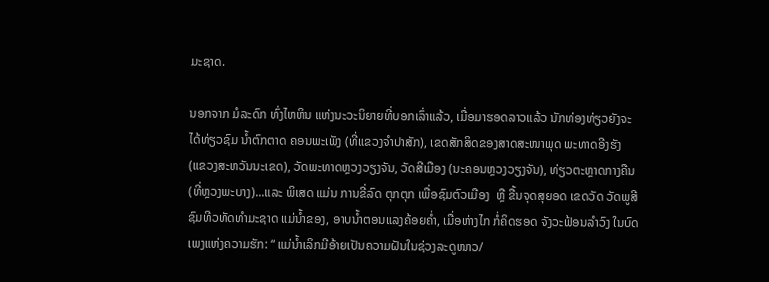ມະຊາດ.

ນອກຈາກ ມໍລະດົກ ທົ່ງໄຫຫິນ ແຫ່ງນະວະນິຍາຍທີ່ບອກເລົ່າແລ້ວ, ເມື່ອມາຮອດລາວແລ້ວ ນັກທ່ອງທ່ຽວຍັງຈະໄດ້ທ່ຽວຊົມ ນໍ້າຕົກຕາດ ຄອນພະເພັງ (ທີ່ແຂວງຈຳປາສັກ), ເຂດສັກສິດຂອງສາດສະໜາພຸດ ພະທາດອີງຮັງ (ແຂວງສະຫວັນນະເຂດ), ວັດພະທາດຫຼວງວຽງຈັນ, ວັດສີເມືອງ (ນະຄອນຫຼວງວຽງຈັນ), ທ່ຽວຕະຫຼາດກາງຄືນ (ທີ່ຫຼວງພະບາງ)...ແລະ ພິເສດ ແມ່ນ ການຂີ່ລົດ ຕຸກຕຸກ ເພື່ອຊົມຕົວເມືອງ  ຫຼື ຂື້ນຈຸດສຸຍອດ ເຂດວັດ ວັດພູສີ ຊົມທີວທັດທຳມະຊາດ ແມ່ນໍ້າຂອງ, ອາບນ້ຳຕອນແລງຄ້ອຍຄ່ຳ, ເມື່ອຫ່າງໄກ ກໍ່ຄິດຮອດ ຈັງວະຟ້ອນລຳວົງ ໃນບົດເພງແຫ່ງຄວາມຮັກ: “ ແມ່ນໍ້າເລິກມີອ້າຍເປັນຄວາມຝັນໃນຊ່ວງລະດູໜາວ/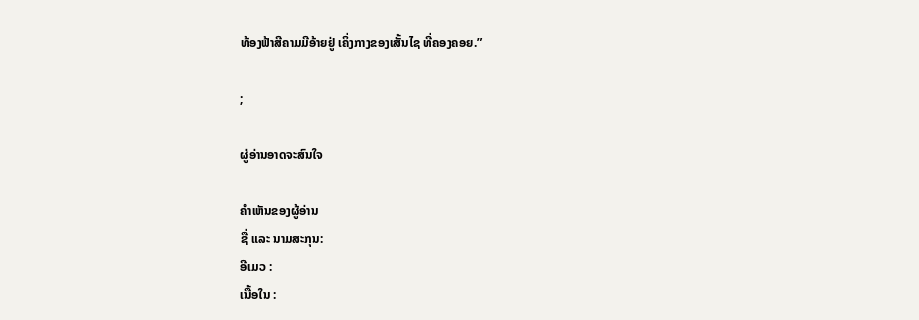ທ້ອງຟ້າສີຄາມມີອ້າຍຢູ່ ເຄິ່ງກາງຂອງເສັ້ນໄຊ ທີ່ຄອງຄອຍ.”

;

ຜູ່ອ່ານອາດຈະສົນໃຈ

ຄຳເຫັນຂອງຜູ້ອ່ານ
ຊື່ ແລະ ນາມສະກຸນ:
ອີເມວ :
ເນື້ອໃນ :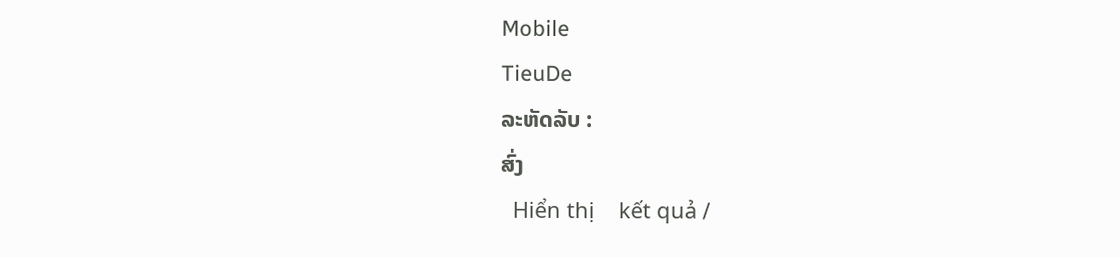Mobile
TieuDe
ລະຫັດລັບ :
ສົ່ງ
  Hiển thị    kết quả /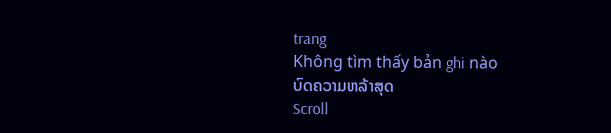trang
Không tìm thấy bản ghi nào
ບົດຄວາມຫລ້າສຸດ
Scroll